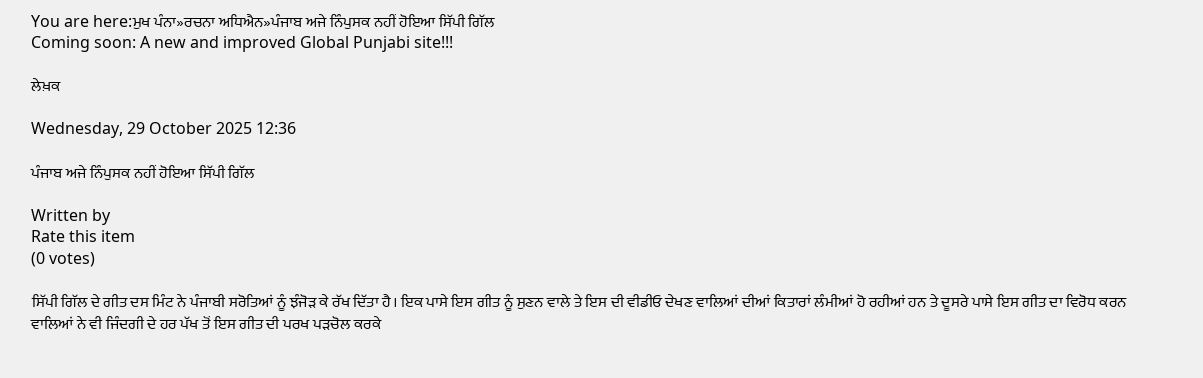You are here:ਮੁਖ ਪੰਨਾ»ਰਚਨਾ ਅਧਿਐਨ»ਪੰਜਾਬ ਅਜੇ ਨਿੰਪੁਸਕ ਨਹੀਂ ਹੋਇਆ ਸਿੱਪੀ ਗਿੱਲ
Coming soon: A new and improved Global Punjabi site!!!

ਲੇਖ਼ਕ

Wednesday, 29 October 2025 12:36

ਪੰਜਾਬ ਅਜੇ ਨਿੰਪੁਸਕ ਨਹੀਂ ਹੋਇਆ ਸਿੱਪੀ ਗਿੱਲ

Written by
Rate this item
(0 votes)

ਸਿੱਪੀ ਗਿੱਲ ਦੇ ਗੀਤ ਦਸ ਮਿੰਟ ਨੇ ਪੰਜਾਬੀ ਸਰੋਤਿਆਂ ਨੂੰ ਝੰਜੋੜ ਕੇ ਰੱਖ ਦਿੱਤਾ ਹੈ। ਇਕ ਪਾਸੇ ਇਸ ਗੀਤ ਨੂੰ ਸੁਣਨ ਵਾਲੇ ਤੇ ਇਸ ਦੀ ਵੀਡੀਓ ਦੇਖਣ ਵਾਲਿਆਂ ਦੀਆਂ ਕਿਤਾਰਾਂ ਲੰਮੀਆਂ ਹੋ ਰਹੀਆਂ ਹਨ ਤੇ ਦੂਸਰੇ ਪਾਸੇ ਇਸ ਗੀਤ ਦਾ ਵਿਰੋਧ ਕਰਨ ਵਾਲਿਆਂ ਨੇ ਵੀ ਜਿੰਦਗੀ ਦੇ ਹਰ ਪੱਖ ਤੋਂ ਇਸ ਗੀਤ ਦੀ ਪਰਖ ਪੜਚੋਲ ਕਰਕੇ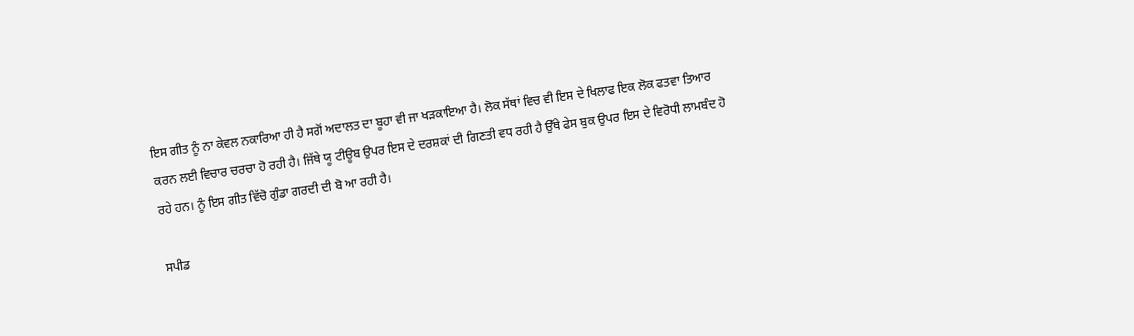ਇਸ ਗੀਤ ਨੂੰ ਨਾ ਕੇਵਲ ਨਕਾਰਿਆ ਹੀ ਹੈ ਸਗੋਂ ਅਦਾਲਤ ਦਾ ਬੂਹਾ ਵੀ ਜਾ ਖੜਕਾਇਆ ਹੈ। ਲੋਕ ਸੱਥਾਂ ਵਿਚ ਵੀ ਇਸ ਦੇ ਖਿਲਾਫ ਇਕ ਲੋਕ ਫਤਵਾ ਤਿਆਰ ਕਰਨ ਲਈ ਵਿਚਾਰ ਚਰਚਾ ਹੋ ਰਹੀ ਹੈ। ਜਿੱਥੇ ਯੂ ਟੀਊਬ ਉਪਰ ਇਸ ਦੇ ਦਰਸ਼ਕਾਂ ਦੀ ਗਿਣਤੀ ਵਧ ਰਹੀ ਹੈ ਉੱਥੇ ਫੇਸ ਬੁਕ ਉਪਰ ਇਸ ਦੇ ਵਿਰੋਧੀ ਲਾਮਬੰਦ ਹੋ ਰਹੇ ਹਨ। ਨੂੰ ਇਸ ਗੀਤ ਵਿੱਚੋ ਗੁੰਡਾ ਗਰਦੀ ਦੀ ਬੋ ਆ ਰਹੀ ਹੈ।

ਸਪੀਡ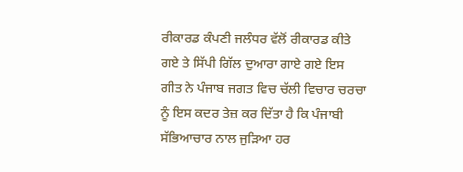ਰੀਕਾਰਡ ਕੰਪਣੀ ਜਲੰਧਰ ਵੱਲੋਂ ਰੀਕਾਰਡ ਕੀਤੇ ਗਏ ਤੇ ਸਿੱਪੀ ਗਿੱਲ ਦੁਆਰਾ ਗਾਏ ਗਏ ਇਸ ਗੀਤ ਨੇ ਪੰਜਾਬ ਜਗਤ ਵਿਚ ਚੱਲੀ ਵਿਚਾਰ ਚਰਚਾ ਨੂੰ ਇਸ ਕਦਰ ਤੇਜ਼ ਕਰ ਦਿੱਤਾ ਹੈ ਕਿ ਪੰਜਾਬੀ ਸੱਭਿਆਚਾਰ ਨਾਲ ਜੁੜਿਆ ਹਰ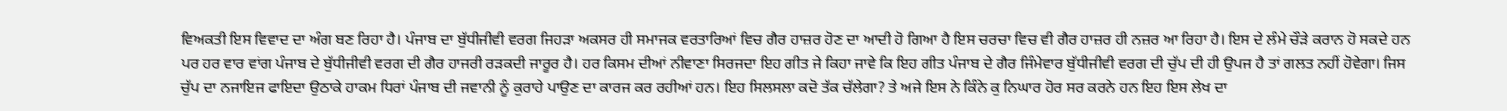ਵਿਅਕਤੀ ਇਸ ਵਿਵਾਦ ਦਾ ਅੰਗ ਬਣ ਰਿਹਾ ਹੈ। ਪੰਜਾਬ ਦਾ ਬੁੱਧੀਜੀਵੀ ਵਰਗ ਜਿਹੜਾ ਅਕਸਰ ਹੀ ਸਮਾਜਕ ਵਰਤਾਰਿਆਂ ਵਿਚ ਗੈਰ ਹਾਜ਼ਰ ਹੋਣ ਦਾ ਆਦੀ ਹੋ ਗਿਆ ਹੈ ਇਸ ਚਰਚਾ ਵਿਚ ਵੀ ਗੈਰ ਹਾਜ਼ਰ ਹੀ ਨਜ਼ਰ ਆ ਰਿਹਾ ਹੈ। ਇਸ ਦੇ ਲੰਮੇ ਚੌੜੇ ਕਰਾਨ ਹੋ ਸਕਦੇ ਹਨ ਪਰ ਹਰ ਵਾਰ ਵਾਂਗ ਪੰਜਾਬ ਦੇ ਬੁੱਧੀਜੀਵੀ ਵਰਗ ਦੀ ਗੈਰ ਹਾਜਰੀ ਰੜਕਦੀ ਜਾਰੂਰ ਹੈ। ਹਰ ਕਿਸਮ ਦੀਆਂ ਨੀਵਾਣਾ ਸਿਰਜਦਾ ਇਹ ਗੀਤ ਜੇ ਕਿਹਾ ਜਾਵੇ ਕਿ ਇਹ ਗੀਤ ਪੰਜਾਬ ਦੇ ਗੈਰ ਜਿੰਮੇਵਾਰ ਬੁੱਧੀਜੀਵੀ ਵਰਗ ਦੀ ਚੁੱਪ ਦੀ ਹੀ ਉਪਜ ਹੈ ਤਾਂ ਗਲਤ ਨਹੀਂ ਹੋਵੇਗਾ। ਜਿਸ ਚੁੱਪ ਦਾ ਨਜਾਇਜ ਫਾਇਦਾ ਉਠਾਕੇ ਹਾਕਮ ਧਿਰਾਂ ਪੰਜਾਬ ਦੀ ਜਵਾਨੀ ਨੂੰ ਕੁਰਾਹੇ ਪਾਉਣ ਦਾ ਕਾਰਜ ਕਰ ਰਹੀਆਂ ਹਨ। ਇਹ ਸਿਲਸਲਾ ਕਦੋ ਤੱਕ ਚੱਲੇਗਾ? ਤੇ ਅਜੇ ਇਸ ਨੇ ਕਿੰਨੇ ਕੁ ਨਿਘਾਰ ਹੋਰ ਸਰ ਕਰਨੇ ਹਨ ਇਹ ਇਸ ਲੇਖ ਦਾ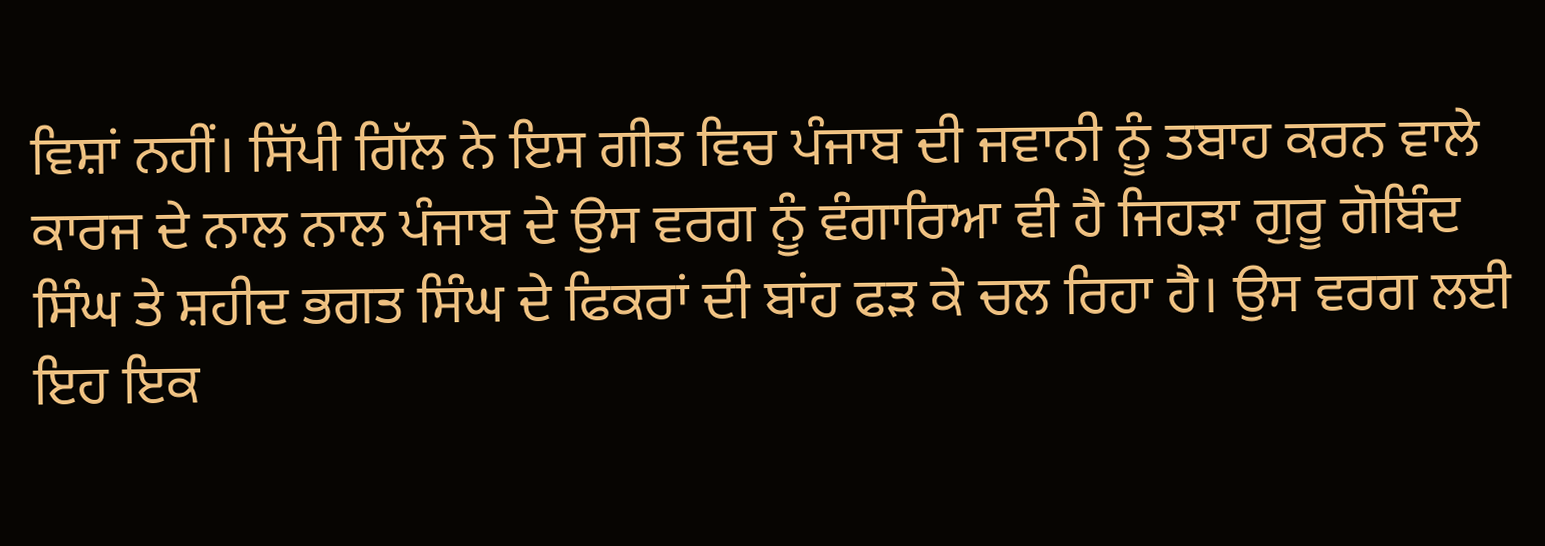ਵਿਸ਼ਾਂ ਨਹੀਂ। ਸਿੱਪੀ ਗਿੱਲ ਨੇ ਇਸ ਗੀਤ ਵਿਚ ਪੰਜਾਬ ਦੀ ਜਵਾਨੀ ਨੂੰ ਤਬਾਹ ਕਰਨ ਵਾਲੇ ਕਾਰਜ ਦੇ ਨਾਲ ਨਾਲ ਪੰਜਾਬ ਦੇ ਉਸ ਵਰਗ ਨੂੰ ਵੰਗਾਰਿਆ ਵੀ ਹੈ ਜਿਹੜਾ ਗੁਰੂ ਗੋਬਿੰਦ ਸਿੰਘ ਤੇ ਸ਼ਹੀਦ ਭਗਤ ਸਿੰਘ ਦੇ ਫਿਕਰਾਂ ਦੀ ਬਾਂਹ ਫੜ ਕੇ ਚਲ ਰਿਹਾ ਹੈ। ਉਸ ਵਰਗ ਲਈ ਇਹ ਇਕ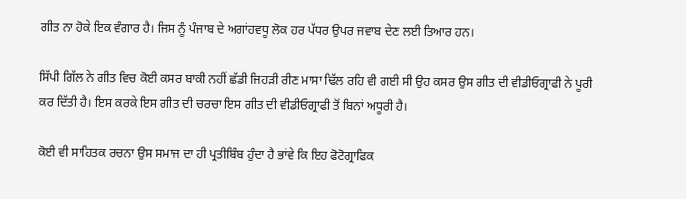ਗੀਤ ਨਾ ਹੋਕੇ ਇਕ ਵੰਗਾਰ ਹੈ। ਜਿਸ ਨੂੰ ਪੰਜਾਬ ਦੇ ਅਗਾਂਹਵਧੂ ਲੋਕ ਹਰ ਪੱਧਰ ਉਪਰ ਜਵਾਬ ਦੇਣ ਲਈ ਤਿਆਰ ਹਨ।

ਸਿੱਪੀ ਗਿੱਲ ਨੇ ਗੀਤ ਵਿਚ ਕੋਈ ਕਸਰ ਬਾਕੀ ਨਹੀਂ ਛੱਡੀ ਜਿਹੜੀ ਰੀਣ ਮਾਸਾ ਢਿੱਲ ਰਹਿ ਵੀ ਗਈ ਸੀ ਉਹ ਕਸਰ ਉਸ ਗੀਤ ਦੀ ਵੀਡੀਓਗ੍ਰਾਫੀ ਨੇ ਪੂਰੀ ਕਰ ਦਿੱਤੀ ਹੈ। ਇਸ ਕਰਕੇ ਇਸ ਗੀਤ ਦੀ ਚਰਚਾ ਇਸ ਗੀਤ ਦੀ ਵੀਡੀਓਗ੍ਰਾਫੀ ਤੋਂ ਬਿਨਾਂ ਅਧੂਰੀ ਹੈ।

ਕੋਈ ਵੀ ਸਾਹਿਤਕ ਰਚਨਾ ਉਸ ਸਮਾਜ ਦਾ ਹੀ ਪ੍ਰਤੀਬਿੰਬ ਹੁੰਦਾ ਹੈ ਭਾਂਵੇ ਕਿ ਇਹ ਫੋਟੋਗ੍ਰਾਫਿਕ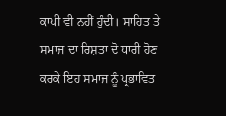ਕਾਪੀ ਵੀ ਨਹੀਂ ਹੁੰਦੀ। ਸਾਹਿਤ ਤੇ ਸਮਾਜ ਦਾ ਰਿਸ਼ਤਾ ਦੋ ਧਾਰੀ ਹੋਣ ਕਰਕੇ ਇਹ ਸਮਾਜ ਨੂੰ ਪ੍ਰਭਾਵਿਤ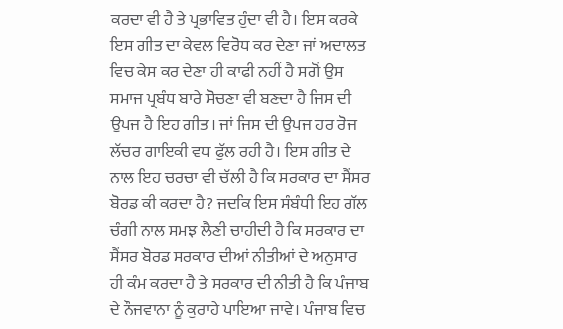ਕਰਦਾ ਵੀ ਹੈ ਤੇ ਪ੍ਰਭਾਵਿਤ ਹੁੰਦਾ ਵੀ ਹੈ। ਇਸ ਕਰਕੇ ਇਸ ਗੀਤ ਦਾ ਕੇਵਲ ਵਿਰੋਧ ਕਰ ਦੇਣਾ ਜਾਂ ਅਦਾਲਤ ਵਿਚ ਕੇਸ ਕਰ ਦੇਣਾ ਹੀ ਕਾਫੀ ਨਹੀਂ ਹੈ ਸਗੋਂ ਉਸ ਸਮਾਜ ਪ੍ਰਬੰਧ ਬਾਰੇ ਸੋਚਣਾ ਵੀ ਬਣਦਾ ਹੈ ਜਿਸ ਦੀ ਉਪਜ ਹੈ ਇਹ ਗੀਤ। ਜਾਂ ਜਿਸ ਦੀ ਉਪਜ ਹਰ ਰੋਜ ਲੱਚਰ ਗਾਇਕੀ ਵਧ ਫੁੱਲ ਰਹੀ ਹੈ। ਇਸ ਗੀਤ ਦੇ ਨਾਲ ਇਹ ਚਰਚਾ ਵੀ ਚੱਲੀ ਹੈ ਕਿ ਸਰਕਾਰ ਦਾ ਸੈਂਸਰ ਬੋਰਡ ਕੀ ਕਰਦਾ ਹੈ? ਜਦਕਿ ਇਸ ਸੰਬੰਧੀ ਇਹ ਗੱਲ ਚੰਗੀ ਨਾਲ ਸਮਝ ਲੈਣੀ ਚਾਹੀਦੀ ਹੈ ਕਿ ਸਰਕਾਰ ਦਾ ਸੈਂਸਰ ਬੋਰਡ ਸਰਕਾਰ ਦੀਆਂ ਨੀਤੀਆਂ ਦੇ ਅਨੁਸਾਰ ਹੀ ਕੰਮ ਕਰਦਾ ਹੈ ਤੇ ਸਰਕਾਰ ਦੀ ਨੀਤੀ ਹੈ ਕਿ ਪੰਜਾਬ ਦੇ ਨੌਜਵਾਨਾ ਨੂੰ ਕੁਰਾਹੇ ਪਾਇਆ ਜਾਵੇ। ਪੰਜਾਬ ਵਿਚ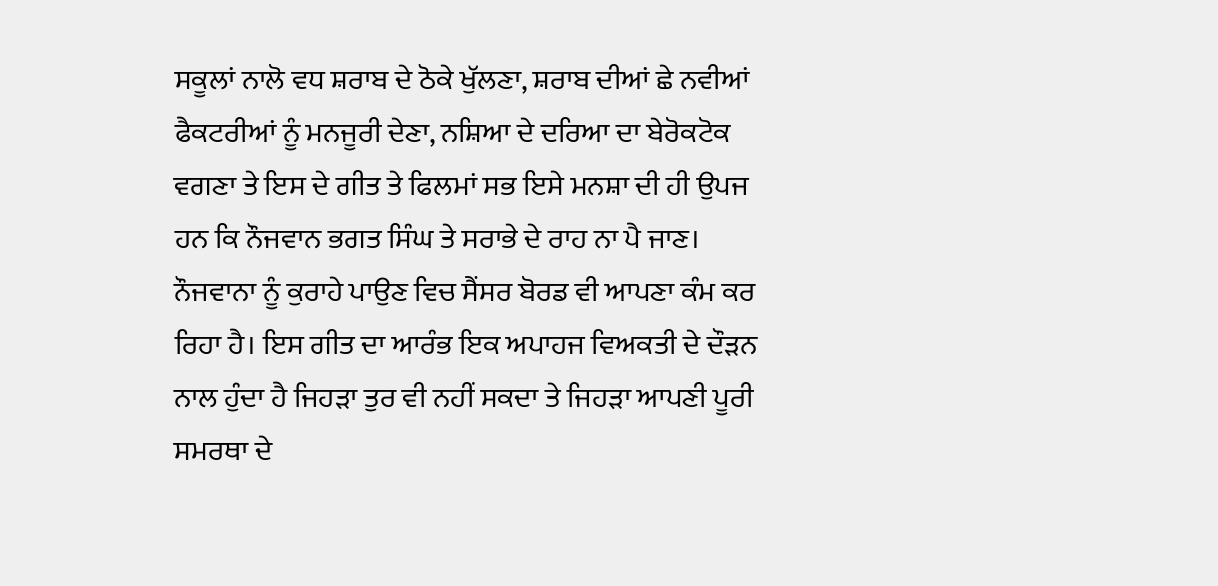ਸਕੂਲਾਂ ਨਾਲੋ ਵਧ ਸ਼ਰਾਬ ਦੇ ਠੋਕੇ ਖੁੱਲਣਾ, ਸ਼ਰਾਬ ਦੀਆਂ ਛੇ ਨਵੀਆਂ ਫੈਕਟਰੀਆਂ ਨੂੰ ਮਨਜੂਰੀ ਦੇਣਾ, ਨਸ਼ਿਆ ਦੇ ਦਰਿਆ ਦਾ ਬੇਰੋਕਟੋਕ ਵਗਣਾ ਤੇ ਇਸ ਦੇ ਗੀਤ ਤੇ ਫਿਲਮਾਂ ਸਭ ਇਸੇ ਮਨਸ਼ਾ ਦੀ ਹੀ ਉਪਜ ਹਨ ਕਿ ਨੌਜਵਾਨ ਭਗਤ ਸਿੰਘ ਤੇ ਸਰਾਭੇ ਦੇ ਰਾਹ ਨਾ ਪੈ ਜਾਣ। ਨੌਜਵਾਨਾ ਨੂੰ ਕੁਰਾਹੇ ਪਾਉਣ ਵਿਚ ਸੈਂਸਰ ਬੋਰਡ ਵੀ ਆਪਣਾ ਕੰਮ ਕਰ ਰਿਹਾ ਹੈ। ਇਸ ਗੀਤ ਦਾ ਆਰੰਭ ਇਕ ਅਪਾਹਜ ਵਿਅਕਤੀ ਦੇ ਦੌੜਨ ਨਾਲ ਹੁੰਦਾ ਹੈ ਜਿਹੜਾ ਤੁਰ ਵੀ ਨਹੀਂ ਸਕਦਾ ਤੇ ਜਿਹੜਾ ਆਪਣੀ ਪੂਰੀ ਸਮਰਥਾ ਦੇ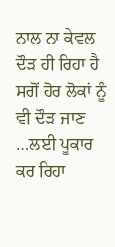ਨਾਲ ਨਾ ਕੇਵਲ ਦੌੜ ਹੀ ਰਿਹਾ ਹੈ ਸਗੋਂ ਹੋਰ ਲੋਕਾਂ ਨੂੰ ਵੀ ਦੌੜ ਜਾਣ …ਲਈ ਪੂਕਾਰ ਕਰ ਰਿਹਾ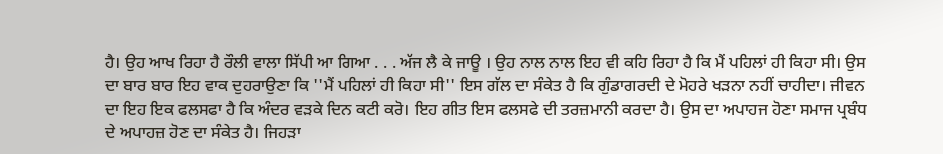ਹੈ। ਉਹ ਆਖ ਰਿਹਾ ਹੈ ਰੌਲੀ ਵਾਲਾ ਸਿੱਪੀ ਆ ਗਿਆ . . . ਅੱਜ ਲੈ ਕੇ ਜਾਊ । ਉਹ ਨਾਲ ਨਾਲ ਇਹ ਵੀ ਕਹਿ ਰਿਹਾ ਹੈ ਕਿ ਮੈਂ ਪਹਿਲਾਂ ਹੀ ਕਿਹਾ ਸੀ। ਉਸ ਦਾ ਬਾਰ ਬਾਰ ਇਹ ਵਾਕ ਦੁਹਰਾਉਣਾ ਕਿ ''ਮੈਂ ਪਹਿਲਾਂ ਹੀ ਕਿਹਾ ਸੀ'' ਇਸ ਗੱਲ ਦਾ ਸੰਕੇਤ ਹੈ ਕਿ ਗੁੰਡਾਗਰਦੀ ਦੇ ਮੋਹਰੇ ਖੜਨਾ ਨਹੀਂ ਚਾਹੀਦਾ। ਜੀਵਨ ਦਾ ਇਹ ਇਕ ਫਲਸਫਾ ਹੈ ਕਿ ਅੰਦਰ ਵੜਕੇ ਦਿਨ ਕਟੀ ਕਰੋ। ਇਹ ਗੀਤ ਇਸ ਫਲਸਫੇ ਦੀ ਤਰਜ਼ਮਾਨੀ ਕਰਦਾ ਹੈ। ਉਸ ਦਾ ਅਪਾਹਜ ਹੋਣਾ ਸਮਾਜ ਪ੍ਰਬੰਧ ਦੇ ਅਪਾਹਜ਼ ਹੋਣ ਦਾ ਸੰਕੇਤ ਹੈ। ਜਿਹੜਾ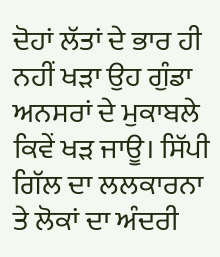ਦੋਹਾਂ ਲੱਤਾਂ ਦੇ ਭਾਰ ਹੀ ਨਹੀਂ ਖੜਾ ਉਹ ਗੁੰਡਾ ਅਨਸਰਾਂ ਦੇ ਮੁਕਾਬਲੇ ਕਿਵੇਂ ਖੜ ਜਾਊ। ਸਿੱਪੀ ਗਿੱਲ ਦਾ ਲਲਕਾਰਨਾ ਤੇ ਲੋਕਾਂ ਦਾ ਅੰਦਰੀ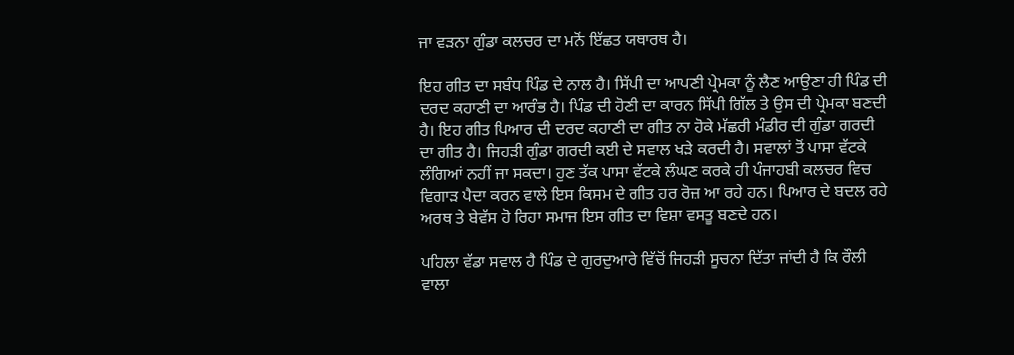ਜਾ ਵੜਨਾ ਗੁੰਡਾ ਕਲਚਰ ਦਾ ਮਨੋਂ ਇੱਛਤ ਯਥਾਰਥ ਹੈ।

ਇਹ ਗੀਤ ਦਾ ਸਬੰਧ ਪਿੰਡ ਦੇ ਨਾਲ ਹੈ। ਸਿੱਪੀ ਦਾ ਆਪਣੀ ਪ੍ਰੇਮਕਾ ਨੂੰ ਲੈਣ ਆਉਣਾ ਹੀ ਪਿੰਡ ਦੀ ਦਰਦ ਕਹਾਣੀ ਦਾ ਆਰੰਭ ਹੈ। ਪਿੰਡ ਦੀ ਹੋਣੀ ਦਾ ਕਾਰਨ ਸਿੱਪੀ ਗਿੱਲ ਤੇ ਉਸ ਦੀ ਪ੍ਰੇਮਕਾ ਬਣਦੀ ਹੈ। ਇਹ ਗੀਤ ਪਿਆਰ ਦੀ ਦਰਦ ਕਹਾਣੀ ਦਾ ਗੀਤ ਨਾ ਹੋਕੇ ਮੱਛਰੀ ਮੰਡੀਰ ਦੀ ਗੁੰਡਾ ਗਰਦੀ ਦਾ ਗੀਤ ਹੈ। ਜਿਹੜੀ ਗੁੰਡਾ ਗਰਦੀ ਕਈ ਦੇ ਸਵਾਲ ਖੜੇ ਕਰਦੀ ਹੈ। ਸਵਾਲਾਂ ਤੋਂ ਪਾਸਾ ਵੱਟਕੇ ਲੰਗਿਆਂ ਨਹੀਂ ਜਾ ਸਕਦਾ। ਹੁਣ ਤੱਕ ਪਾਸਾ ਵੱਟਕੇ ਲੰਘਣ ਕਰਕੇ ਹੀ ਪੰਜਾਹਬੀ ਕਲਚਰ ਵਿਚ ਵਿਗਾੜ ਪੈਦਾ ਕਰਨ ਵਾਲੇ ਇਸ ਕਿਸਮ ਦੇ ਗੀਤ ਹਰ ਰੋਜ਼ ਆ ਰਹੇ ਹਨ। ਪਿਆਰ ਦੇ ਬਦਲ ਰਹੇ ਅਰਥ ਤੇ ਬੇਵੱਸ ਹੋ ਰਿਹਾ ਸਮਾਜ ਇਸ ਗੀਤ ਦਾ ਵਿਸ਼ਾ ਵਸਤੂ ਬਣਦੇ ਹਨ।

ਪਹਿਲਾ ਵੱਡਾ ਸਵਾਲ ਹੈ ਪਿੰਡ ਦੇ ਗੁਰਦੁਆਰੇ ਵਿੱਚੋਂ ਜਿਹੜੀ ਸੂਚਨਾ ਦਿੱਤਾ ਜਾਂਦੀ ਹੈ ਕਿ ਰੌਲੀ ਵਾਲਾ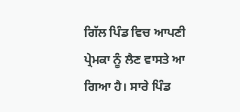ਗਿੱਲ ਪਿੰਡ ਵਿਚ ਆਪਣੀ ਪ੍ਰੇਮਕਾ ਨੂੰ ਲੈਣ ਵਾਸਤੇ ਆ ਗਿਆ ਹੈ। ਸਾਰੇ ਪਿੰਡ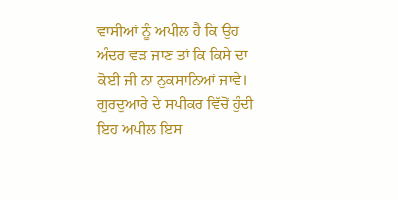ਵਾਸੀਆਂ ਨੂੰ ਅਪੀਲ ਹੈ ਕਿ ਉਹ ਅੰਦਰ ਵੜ ਜਾਣ ਤਾਂ ਕਿ ਕਿਸੇ ਦਾ ਕੋਈ ਜੀ ਨਾ ਨੁਕਸਾਨਿਆਂ ਜਾਵੇ। ਗੁਰਦੁਆਰੇ ਦੇ ਸਪੀਕਰ ਵਿੱਚੋਂ ਹੁੰਦੀ ਇਹ ਅਪੀਲ ਇਸ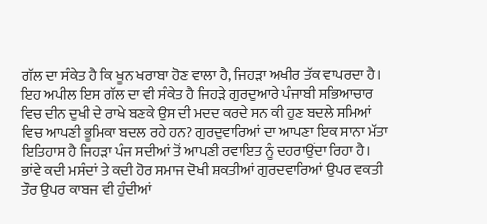ਗੱਲ ਦਾ ਸੰਕੇਤ ਹੈ ਕਿ ਖੂਨ ਖਰਾਬਾ ਹੋਣ ਵਾਲਾ ਹੈ, ਜਿਹੜਾ ਅਖੀਰ ਤੱਕ ਵਾਪਰਦਾ ਹੈ। ਇਹ ਅਪੀਲ ਇਸ ਗੱਲ ਦਾ ਵੀ ਸੰਕੇਤ ਹੈ ਜਿਹੜੇ ਗੁਰਦੁਆਰੇ ਪੰਜਾਬੀ ਸਭਿਆਚਾਰ ਵਿਚ ਦੀਨ ਦੁਖੀ ਦੇ ਰਾਖੇ ਬਣਕੇ ਉਸ ਦੀ ਮਦਦ ਕਰਦੇ ਸਨ ਕੀ ਹੁਣ ਬਦਲੇ ਸਮਿਆਂ ਵਿਚ ਆਪਣੀ ਭੂਮਿਕਾ ਬਦਲ ਰਹੇ ਹਨ? ਗੁਰਦੁਵਾਰਿਆਂ ਦਾ ਆਪਣਾ ਇਕ ਸਾਨਾ ਮੱਤਾ ਇਤਿਹਾਸ ਹੈ ਜਿਹੜਾ ਪੰਜ ਸਦੀਆਂ ਤੋਂ ਆਪਣੀ ਰਵਾਇਤ ਨੂੰ ਦਹਰਾਉਂਦਾ ਰਿਹਾ ਹੈ। ਭਾਂਵੇ ਕਦੀ ਮਸੰਦਾਂ ਤੇ ਕਦੀ ਹੋਰ ਸਮਾਜ ਦੋਖੀ ਸ਼ਕਤੀਆਂ ਗੁਰਦਵਾਰਿਆਂ ਉਪਰ ਵਕਤੀ ਤੌਰ ਉਪਰ ਕਾਬਜ ਵੀ ਹੁੰਦੀਆਂ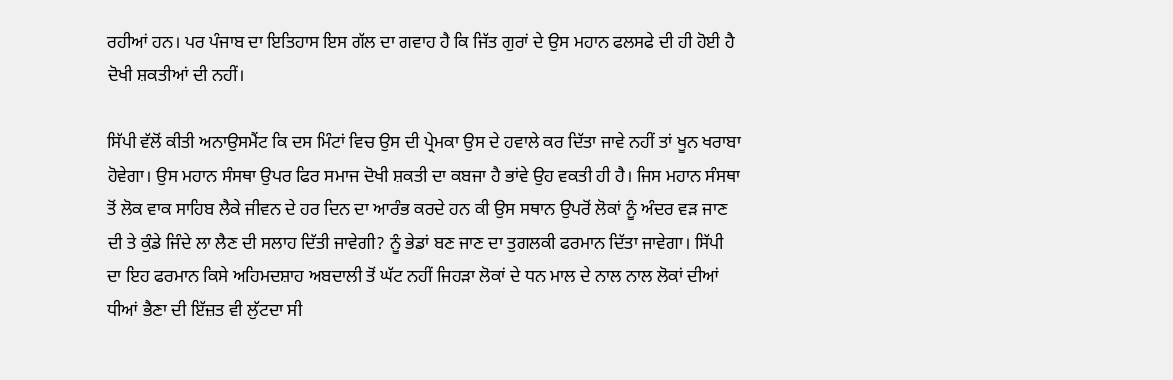ਰਹੀਆਂ ਹਨ। ਪਰ ਪੰਜਾਬ ਦਾ ਇਤਿਹਾਸ ਇਸ ਗੱਲ ਦਾ ਗਵਾਹ ਹੈ ਕਿ ਜਿੱਤ ਗੁਰਾਂ ਦੇ ਉਸ ਮਹਾਨ ਫਲਸਫੇ ਦੀ ਹੀ ਹੋਈ ਹੈ ਦੋਖੀ ਸ਼ਕਤੀਆਂ ਦੀ ਨਹੀਂ।

ਸਿੱਪੀ ਵੱਲੋਂ ਕੀਤੀ ਅਨਾਉਸਮੈਂਟ ਕਿ ਦਸ ਮਿੰਟਾਂ ਵਿਚ ਉਸ ਦੀ ਪ੍ਰੇਮਕਾ ਉਸ ਦੇ ਹਵਾਲੇ ਕਰ ਦਿੱਤਾ ਜਾਵੇ ਨਹੀਂ ਤਾਂ ਖੂਨ ਖਰਾਬਾ ਹੋਵੇਗਾ। ਉਸ ਮਹਾਨ ਸੰਸਥਾ ਉਪਰ ਫਿਰ ਸਮਾਜ ਦੋਖੀ ਸ਼ਕਤੀ ਦਾ ਕਬਜਾ ਹੈ ਭਾਂਵੇ ਉਹ ਵਕਤੀ ਹੀ ਹੈ। ਜਿਸ ਮਹਾਨ ਸੰਸਥਾ ਤੋਂ ਲੋਕ ਵਾਕ ਸਾਹਿਬ ਲੈਕੇ ਜੀਵਨ ਦੇ ਹਰ ਦਿਨ ਦਾ ਆਰੰਭ ਕਰਦੇ ਹਨ ਕੀ ਉਸ ਸਥਾਨ ਉਪਰੋਂ ਲੋਕਾਂ ਨੂੰ ਅੰਦਰ ਵੜ ਜਾਣ ਦੀ ਤੇ ਕੁੰਡੇ ਜਿੰਦੇ ਲਾ ਲੈਣ ਦੀ ਸਲਾਹ ਦਿੱਤੀ ਜਾਵੇਗੀ? ਨੂੰ ਭੇਡਾਂ ਬਣ ਜਾਣ ਦਾ ਤੁਗਲਕੀ ਫਰਮਾਨ ਦਿੱਤਾ ਜਾਵੇਗਾ। ਸਿੱਪੀ ਦਾ ਇਹ ਫਰਮਾਨ ਕਿਸੇ ਅਹਿਮਦਸ਼ਾਹ ਅਬਦਾਲੀ ਤੋਂ ਘੱਟ ਨਹੀਂ ਜਿਹੜਾ ਲੋਕਾਂ ਦੇ ਧਨ ਮਾਲ ਦੇ ਨਾਲ ਨਾਲ ਲੋਕਾਂ ਦੀਆਂ ਧੀਆਂ ਭੈਣਾ ਦੀ ਇੱਜ਼ਤ ਵੀ ਲੁੱਟਦਾ ਸੀ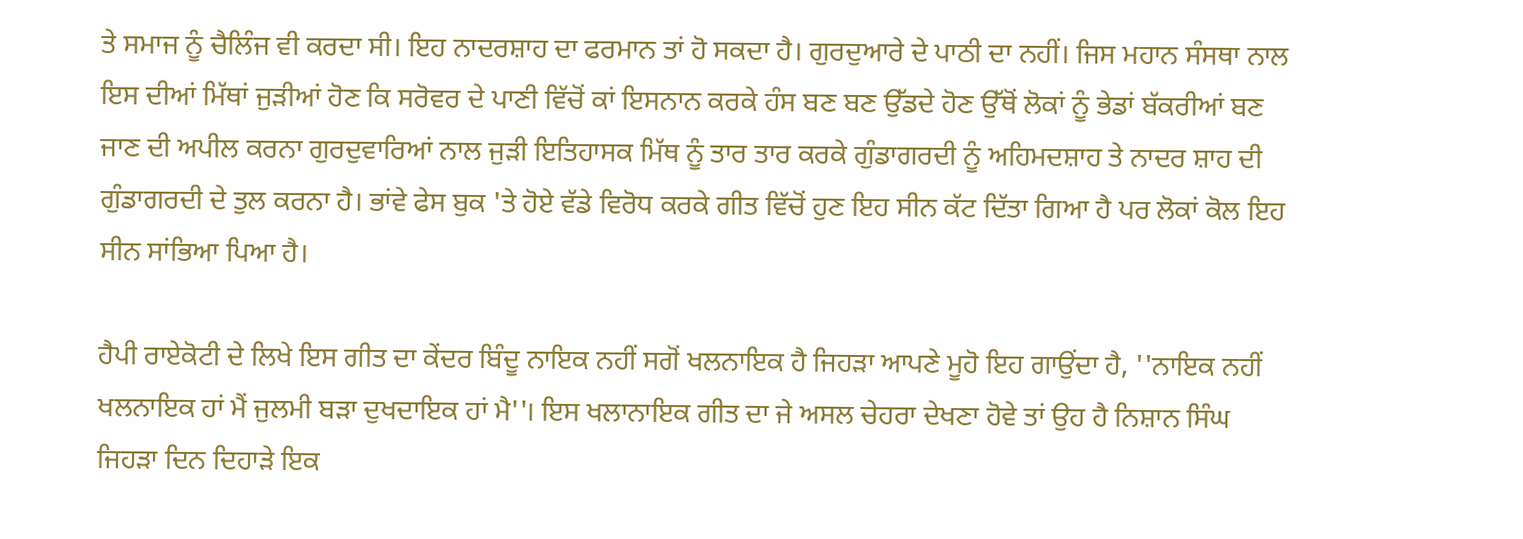ਤੇ ਸਮਾਜ ਨੂੰ ਚੈਲਿੰਜ ਵੀ ਕਰਦਾ ਸੀ। ਇਹ ਨਾਦਰਸ਼ਾਹ ਦਾ ਫਰਮਾਨ ਤਾਂ ਹੋ ਸਕਦਾ ਹੈ। ਗੁਰਦੁਆਰੇ ਦੇ ਪਾਠੀ ਦਾ ਨਹੀਂ। ਜਿਸ ਮਹਾਨ ਸੰਸਥਾ ਨਾਲ ਇਸ ਦੀਆਂ ਮਿੱਥਾਂ ਜੁੜੀਆਂ ਹੋਣ ਕਿ ਸਰੋਵਰ ਦੇ ਪਾਣੀ ਵਿੱਚੋਂ ਕਾਂ ਇਸਨਾਨ ਕਰਕੇ ਹੰਸ ਬਣ ਬਣ ਉੱਡਦੇ ਹੋਣ ਉੱਥੋਂ ਲੋਕਾਂ ਨੂੰ ਭੇਡਾਂ ਬੱਕਰੀਆਂ ਬਣ ਜਾਣ ਦੀ ਅਪੀਲ ਕਰਨਾ ਗੁਰਦੁਵਾਰਿਆਂ ਨਾਲ ਜੁੜੀ ਇਤਿਹਾਸਕ ਮਿੱਥ ਨੂੰ ਤਾਰ ਤਾਰ ਕਰਕੇ ਗੁੰਡਾਗਰਦੀ ਨੂੰ ਅਹਿਮਦਸ਼ਾਹ ਤੇ ਨਾਦਰ ਸ਼ਾਹ ਦੀ ਗੁੰਡਾਗਰਦੀ ਦੇ ਤੁਲ ਕਰਨਾ ਹੈ। ਭਾਂਵੇ ਫੇਸ ਬੁਕ 'ਤੇ ਹੋਏ ਵੱਡੇ ਵਿਰੋਧ ਕਰਕੇ ਗੀਤ ਵਿੱਚੋਂ ਹੁਣ ਇਹ ਸੀਨ ਕੱਟ ਦਿੱਤਾ ਗਿਆ ਹੈ ਪਰ ਲੋਕਾਂ ਕੋਲ ਇਹ ਸੀਨ ਸਾਂਭਿਆ ਪਿਆ ਹੈ।

ਹੈਪੀ ਰਾਏਕੋਟੀ ਦੇ ਲਿਖੇ ਇਸ ਗੀਤ ਦਾ ਕੇਂਦਰ ਬਿੰਦੂ ਨਾਇਕ ਨਹੀਂ ਸਗੋਂ ਖਲਨਾਇਕ ਹੈ ਜਿਹੜਾ ਆਪਣੇ ਮੂਹੋ ਇਹ ਗਾਉਂਦਾ ਹੈ, ''ਨਾਇਕ ਨਹੀਂ ਖਲਨਾਇਕ ਹਾਂ ਮੈਂ ਜੁਲਮੀ ਬੜਾ ਦੁਖਦਾਇਕ ਹਾਂ ਮੈ''। ਇਸ ਖਲਾਨਾਇਕ ਗੀਤ ਦਾ ਜੇ ਅਸਲ ਚੇਹਰਾ ਦੇਖਣਾ ਹੋਵੇ ਤਾਂ ਉਹ ਹੈ ਨਿਸ਼ਾਨ ਸਿੰਘ ਜਿਹੜਾ ਦਿਨ ਦਿਹਾੜੇ ਇਕ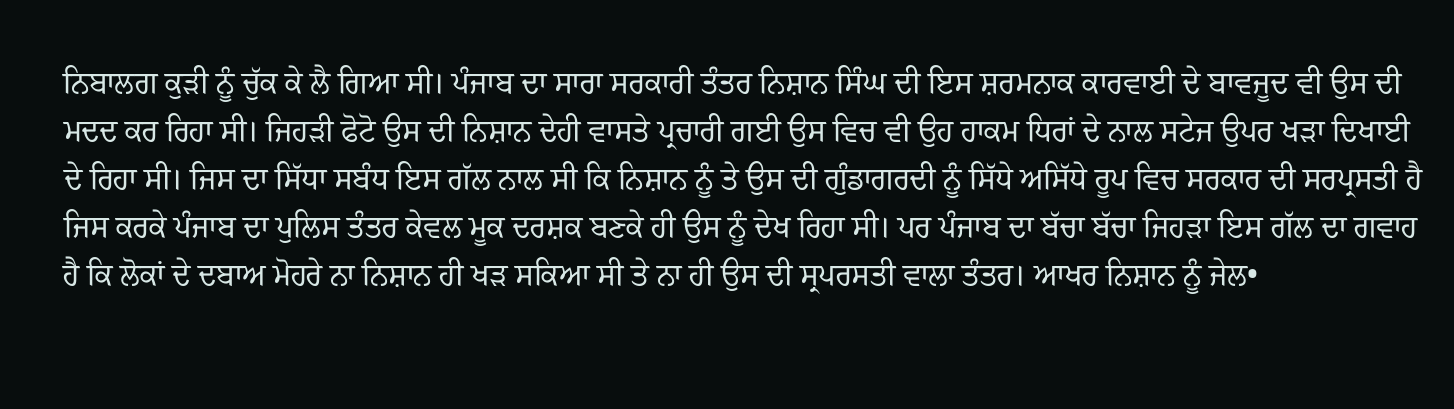ਨਿਬਾਲਗ ਕੁੜੀ ਨੂੰ ਚੁੱਕ ਕੇ ਲੈ ਗਿਆ ਸੀ। ਪੰਜਾਬ ਦਾ ਸਾਰਾ ਸਰਕਾਰੀ ਤੰਤਰ ਨਿਸ਼ਾਨ ਸਿੰਘ ਦੀ ਇਸ ਸ਼ਰਮਨਾਕ ਕਾਰਵਾਈ ਦੇ ਬਾਵਜੂਦ ਵੀ ਉਸ ਦੀ ਮਦਦ ਕਰ ਰਿਹਾ ਸੀ। ਜਿਹੜੀ ਫੋਟੋ ਉਸ ਦੀ ਨਿਸ਼ਾਨ ਦੇਹੀ ਵਾਸਤੇ ਪ੍ਰਚਾਰੀ ਗਈ ਉਸ ਵਿਚ ਵੀ ਉਹ ਹਾਕਮ ਧਿਰਾਂ ਦੇ ਨਾਲ ਸਟੇਜ ਉਪਰ ਖੜਾ ਦਿਖਾਈ ਦੇ ਰਿਹਾ ਸੀ। ਜਿਸ ਦਾ ਸਿੱਧਾ ਸਬੰਧ ਇਸ ਗੱਲ ਨਾਲ ਸੀ ਕਿ ਨਿਸ਼ਾਨ ਨੂੰ ਤੇ ਉਸ ਦੀ ਗੁੰਡਾਗਰਦੀ ਨੂੰ ਸਿੱਧੇ ਅਸਿੱਧੇ ਰੂਪ ਵਿਚ ਸਰਕਾਰ ਦੀ ਸਰਪ੍ਰਸਤੀ ਹੈ ਜਿਸ ਕਰਕੇ ਪੰਜਾਬ ਦਾ ਪੁਲਿਸ ਤੰਤਰ ਕੇਵਲ ਮੂਕ ਦਰਸ਼ਕ ਬਣਕੇ ਹੀ ਉਸ ਨੂੰ ਦੇਖ ਰਿਹਾ ਸੀ। ਪਰ ਪੰਜਾਬ ਦਾ ਬੱਚਾ ਬੱਚਾ ਜਿਹੜਾ ਇਸ ਗੱਲ ਦਾ ਗਵਾਹ ਹੈ ਕਿ ਲੋਕਾਂ ਦੇ ਦਬਾਅ ਮੋਹਰੇ ਨਾ ਨਿਸ਼ਾਨ ਹੀ ਖੜ ਸਕਿਆ ਸੀ ਤੇ ਨਾ ਹੀ ਉਸ ਦੀ ਸ੍ਰਪਰਸਤੀ ਵਾਲਾ ਤੰਤਰ। ਆਖਰ ਨਿਸ਼ਾਨ ਨੂੰ ਜੇਲ•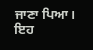ਜਾਣਾ ਪਿਆ। ਇਹ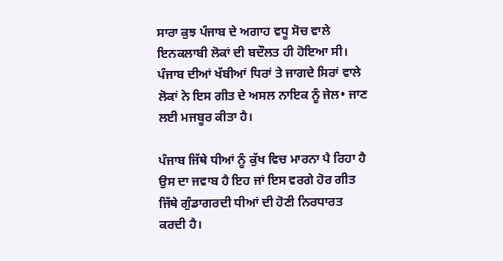ਸਾਰਾ ਕੁਝ ਪੰਜਾਬ ਦੇ ਅਗਾਹ ਵਧੂ ਸੋਚ ਵਾਲੇ ਇਨਕਲਾਬੀ ਲੋਕਾਂ ਦੀ ਬਦੌਲਤ ਹੀ ਹੋਇਆ ਸੀ। ਪੰਜਾਬ ਦੀਆਂ ਖੱਬੀਆਂ ਧਿਰਾਂ ਤੇ ਜਾਗਦੇ ਸਿਰਾਂ ਵਾਲੇ ਲੋਕਾਂ ਨੇ ਇਸ ਗੀਤ ਦੇ ਅਸਲ ਨਾਇਕ ਨੂੰ ਜੇਲ• ਜਾਣ ਲਈ ਮਜਬੂਰ ਕੀਤਾ ਹੈ।

ਪੰਜਾਬ ਜਿੱਥੇ ਧੀਆਂ ਨੂੰ ਕੁੱਖ ਵਿਚ ਮਾਰਨਾ ਪੈ ਰਿਹਾ ਹੈ ਉਸ ਦਾ ਜਵਾਬ ਹੈ ਇਹ ਜਾਂ ਇਸ ਵਰਗੇ ਹੋਰ ਗੀਤ ਜਿੱਥੇ ਗੁੰਡਾਗਰਦੀ ਧੀਆਂ ਦੀ ਹੋਣੀ ਨਿਰਧਾਰਤ ਕਰਦੀ ਹੈ।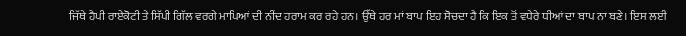ਜਿੱਥੇ ਹੈਪੀ ਰਾਏਕੋਟੀ ਤੇ ਸਿੱਪੀ ਗਿੱਲ ਵਰਗੇ ਮਾਪਿਆਂ ਦੀ ਨੀਂਦ ਹਰਾਮ ਕਰ ਰਹੇ ਹਨ। ਉੱਥੇ ਹਰ ਮਾਂ ਬਾਪ ਇਹ ਸੋਚਦਾ ਹੈ ਕਿ ਇਕ ਤੋਂ ਵਧੇਰੇ ਧੀਆਂ ਦਾ ਬਾਪ ਨਾ ਬਣੇ। ਇਸ ਲਈ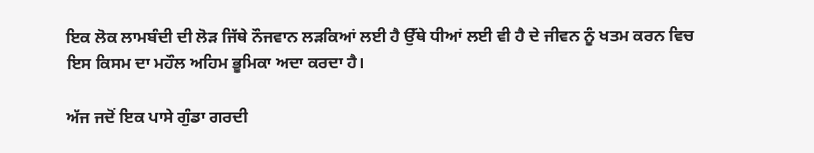ਇਕ ਲੋਕ ਲਾਮਬੰਦੀ ਦੀ ਲੋੜ ਜਿੱਥੇ ਨੌਜਵਾਨ ਲੜਕਿਆਂ ਲਈ ਹੈ ਉੱਥੇ ਧੀਆਂ ਲਈ ਵੀ ਹੈ ਦੇ ਜੀਵਨ ਨੂੰ ਖਤਮ ਕਰਨ ਵਿਚ ਇਸ ਕਿਸਮ ਦਾ ਮਹੌਲ ਅਹਿਮ ਭੂਮਿਕਾ ਅਦਾ ਕਰਦਾ ਹੈ।

ਅੱਜ ਜਦੋਂ ਇਕ ਪਾਸੇ ਗੁੰਡਾ ਗਰਦੀ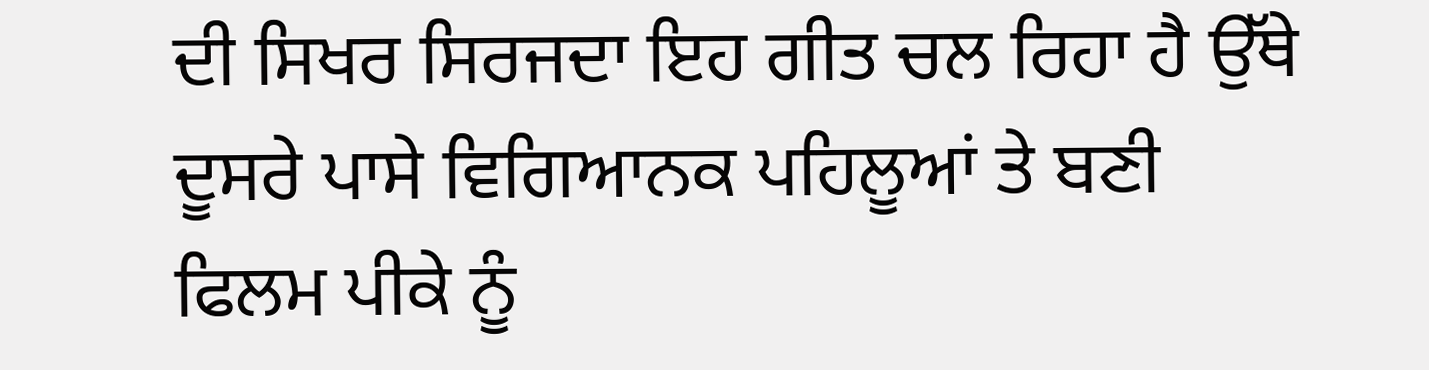ਦੀ ਸਿਖਰ ਸਿਰਜਦਾ ਇਹ ਗੀਤ ਚਲ ਰਿਹਾ ਹੈ ਉੱਥੇ ਦੂਸਰੇ ਪਾਸੇ ਵਿਗਿਆਨਕ ਪਹਿਲੂਆਂ ਤੇ ਬਣੀ ਫਿਲਮ ਪੀਕੇ ਨੂੰ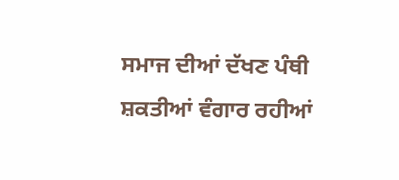ਸਮਾਜ ਦੀਆਂ ਦੱਖਣ ਪੰਥੀ ਸ਼ਕਤੀਆਂ ਵੰਗਾਰ ਰਹੀਆਂ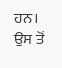ਹਨ। ਉਸ ਤੋਂ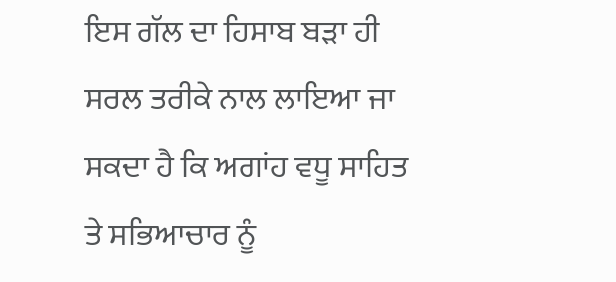ਇਸ ਗੱਲ ਦਾ ਹਿਸਾਬ ਬੜਾ ਹੀ ਸਰਲ ਤਰੀਕੇ ਨਾਲ ਲਾਇਆ ਜਾ ਸਕਦਾ ਹੈ ਕਿ ਅਗਾਂਹ ਵਧੂ ਸਾਹਿਤ ਤੇ ਸਭਿਆਚਾਰ ਨੂੰ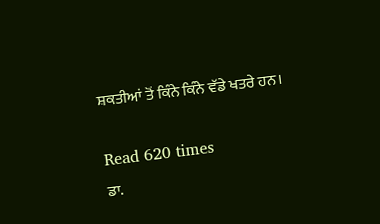ਸ਼ਕਤੀਆਂ ਤੋਂ ਕਿੰਨੇ ਕਿੰਨੇ ਵੱਡੇ ਖਤਰੇ ਹਨ।

Read 620 times
ਡਾ.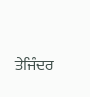ਤੇਜਿੰਦਰ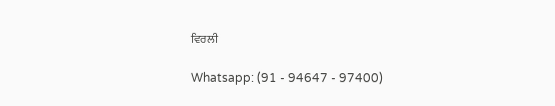ਵਿਰਲੀ

Whatsapp: (91 - 94647 - 97400)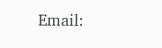Email: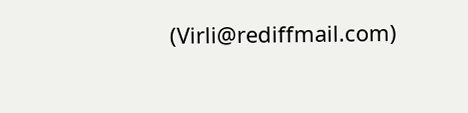(Virli@rediffmail.com)